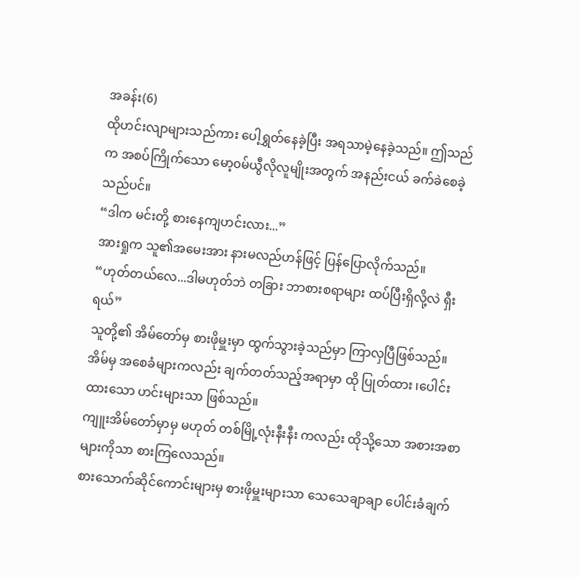အခန်း(6)
ထိုဟင်းလျာများသည်ကား ပေါ့ရွှတ်နေခဲ့ပြီး အရသာမဲ့နေခဲ့သည်။ ဤသည်က အစပ်ကြိုက်သော မော့၀မ်ယွီလိုလူမျိုးအတွက် အနည်းငယ် ခက်ခဲစေခဲ့သည်ပင်။
“ဒါက မင်းတို့ စားနေကျဟင်းလား...”
အားရှုက သူ၏အမေးအား နားမလည်ဟန်ဖြင့် ပြန်ပြောလိုက်သည်။
“ဟုတ်တယ်လေ...ဒါမဟုတ်ဘဲ တခြား ဘာစားစရာများ ထပ်ပြီးရှိလို့လဲ ရှီးရယ်”
သူတို့၏ အိမ်တော်မှ စားဖိုမှူးမှာ ထွက်သွားခဲ့သည်မှာ ကြာလှပြီဖြစ်သည်။ အိမ်မှ အစေခံများကလည်း ချက်တတ်သည့်အရာမှာ ထို ပြုတ်ထား ၊ပေါင်းထားသော ဟင်းများသာ ဖြစ်သည်။
ကျူးအိမ်တော်မှာမှ မဟုတ် တစ်မြို့လုံးနီးနီး ကလည်း ထိုသို့သော အစားအစာများကိုသာ စားကြလေသည်။
စားသောက်ဆိုင်ကောင်းများမှ စားဖိုမှူးများသာ သေသေချာချာ ပေါင်းခံချက်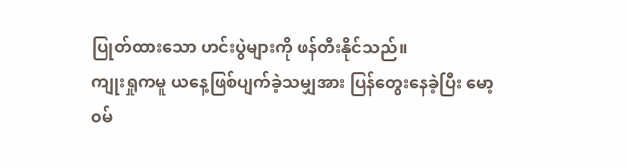ပြုတ်ထားသော ဟင်းပွဲများကို ဖန်တီးနိုင်သည်။
ကျုးရှုကမူ ယနေ့ဖြစ်ပျက်ခဲ့သမျှအား ပြန်တွေးနေခဲ့ပြီး မော့၀မ်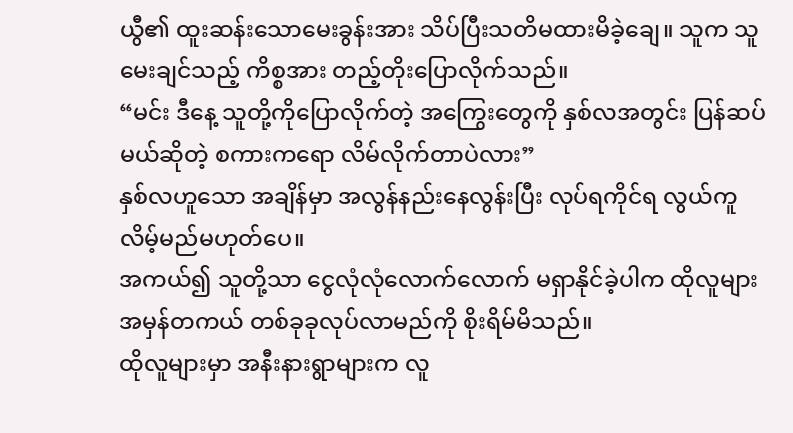ယွီ၏ ထူးဆန်းသောမေးခွန်းအား သိပ်ပြီးသတိမထားမိခဲ့ချေ။ သူက သူမေးချင်သည့် ကိစ္စအား တည့်တိုးပြောလိုက်သည်။
“မင်း ဒီနေ့ သူတို့ကိုပြောလိုက်တဲ့ အကြွေးတွေကို နှစ်လအတွင်း ပြန်ဆပ်မယ်ဆိုတဲ့ စကားကရော လိမ်လိုက်တာပဲလား”
နှစ်လဟူသော အချိန်မှာ အလွန်နည်းနေလွန်းပြီး လုပ်ရကိုင်ရ လွယ်ကူလိမ့်မည်မဟုတ်ပေ။
အကယ်၍ သူတို့သာ ငွေလုံလုံလောက်လောက် မရှာနိုင်ခဲ့ပါက ထိုလူများ အမှန်တကယ် တစ်ခုခုလုပ်လာမည်ကို စိုးရိမ်မိသည်။
ထိုလူများမှာ အနီးနားရွာများက လူ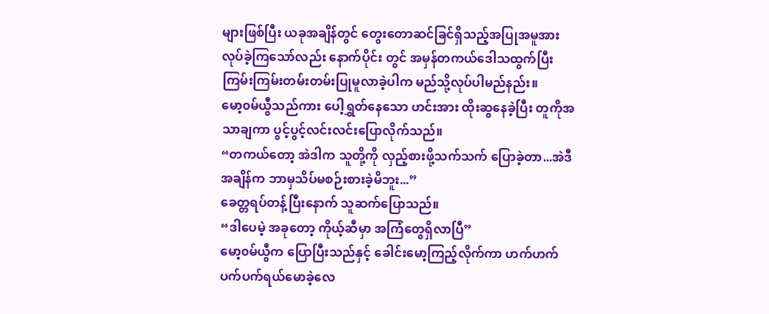များဖြစ်ပြီး ယခုအချိန်တွင် တွေးတောဆင်ခြင်ရှိသည့်အပြုအမူအား လုပ်ခဲ့ကြသော်လည်း နောက်ပိုင်း တွင် အမှန်တကယ်ဒေါသထွက်ပြီး ကြမ်းကြမ်းတမ်းတမ်းပြုမူလာခဲ့ပါက မည်သို့လုပ်ပါမည်နည်း။
မော့၀မ်ယွီသည်ကား ပေါ့ရွှတ်နေသော ဟင်းအား ထိုးဆွနေခဲ့ပြီး တူကိုအသာချကာ ပွင့်ပွင့်လင်းလင်းပြောလိုက်သည်။
“တကယ်တော့ အဲဒါက သူတို့ကို လှည့်စားဖို့သက်သက် ပြောခဲ့တာ...အဲဒီအချိန်က ဘာမှသိပ်မစဉ်းစားခဲ့မိဘူး...”
ခေတ္တရပ်တန့်ပြီးနောက် သူဆက်ပြောသည်။
“ဒါပေမဲ့ အခုတော့ ကိုယ့်ဆီမှာ အကြံတွေရှိလာပြီ”
မော့၀မ်ယွီက ပြောပြီးသည်နှင့် ခေါင်းမော့ကြည့်လိုက်ကာ ဟက်ဟက်ပက်ပက်ရယ်မောခဲ့လေ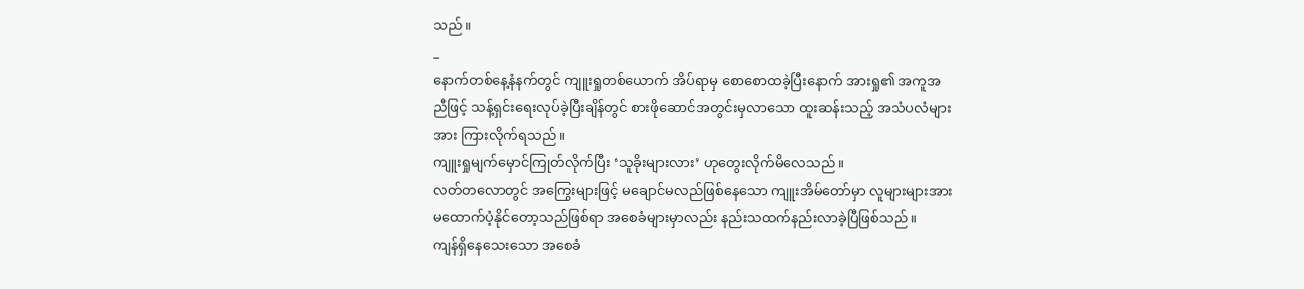သည်။
_
နောက်တစ်နေ့နံနက်တွင် ကျူးရှုတစ်ယောက် အိပ်ရာမှ စောစောထခဲ့ပြီးနောက် အားရှု၏ အကူအညီဖြင့် သန့်ရှင်းရေးလုပ်ခဲ့ပြီးချိန်တွင် စားဖိုဆောင်အတွင်းမှလာသော ထူးဆန်းသည့် အသံပလံများအား ကြားလိုက်ရသည်။
ကျူးရှုမျက်မှောင်ကြုတ်လိုက်ပြီး ‘သူခိုးများလား’ ဟုတွေးလိုက်မိလေသည်။
လတ်တလောတွင် အကြွေးများဖြင့် မချောင်မလည်ဖြစ်နေသော ကျူးအိမ်တော်မှာ လူများများအား မထောက်ပံ့နိုင်တော့သည်ဖြစ်ရာ အစေခံများမှာလည်း နည်းသထက်နည်းလာခဲ့ပြီဖြစ်သည်။
ကျန်ရှိနေသေးသော အစေခံ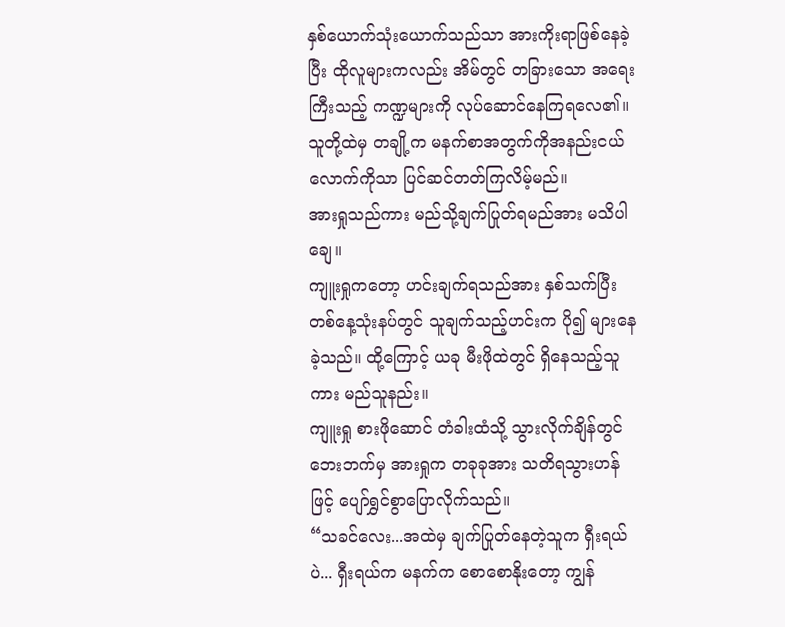နှစ်ယောက်သုံးယောက်သည်သာ အားကိုးရာဖြစ်နေခဲ့ပြီး ထိုလူများကလည်း အိမ်တွင် တခြားသော အရေးကြီးသည့် ကဏ္ဍများကို လုပ်ဆောင်နေကြရလေ၏။
သူတို့ထဲမှ တချို့က မနက်စာအတွက်ကိုအနည်းငယ်လောက်ကိုသာ ပြင်ဆင်တတ်ကြလိမ့်မည်။
အားရှုသည်ကား မည်သို့ချက်ပြုတ်ရမည်အား မသိပါချေ။
ကျူးရှုကတော့ ဟင်းချက်ရသည်အား နှစ်သက်ပြီး တစ်နေ့သုံးနပ်တွင် သူချက်သည့်ဟင်းက ပို၍ များနေခဲ့သည်။ ထို့ကြောင့် ယခု မီးဖိုထဲတွင် ရှိနေသည့်သူကား မည်သူနည်း။
ကျူးရှု စားဖိုဆောင် တံခါးထံသို့ သွားလိုက်ချိန်တွင် ဘေးဘက်မှ အားရှုက တခုခုအား သတိရသွားဟန်ဖြင့် ပျော်ရွှင်စွာပြောလိုက်သည်။
“သခင်လေး...အထဲမှ ချက်ပြုတ်နေတဲ့သူက ရှီးရယ်ပဲ... ရှီးရယ်က မနက်က စောစောနိုးတော့ ကျွန်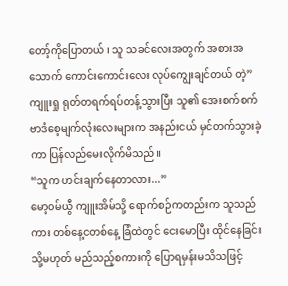တော့်ကိုပြောတယ် ၊ သူ သခင်လေးအတွက် အစားအသောက် ကောင်းကောင်းလေး လုပ်ကျွေးချင်တယ် တဲ့”
ကျူးရှု ရုတ်တရက်ရပ်တန့်သွားပြီး သူ၏ အေးစက်စက် ဗာဒံစေ့မျက်လုံးလေးများက အနည်းငယ် မှင်တက်သွားခဲ့ကာ ပြန်လည်မေးလိုက်မိသည်။
“သူက ဟင်းချက်နေတာလား...”
မော့၀မ်ယွီ ကျူးအိမ်သို့ ရောက်စဉ်ကတည်းက သူသည်ကား တစ်နေ့ငတစ်နေ့ ခြံထဲတွင် ငေးမောပြီး ထိုင်နေခြင်း သို့မဟုတ် မည်သည့်စကားကို ပြောရမှန်းမသိသဖြင့်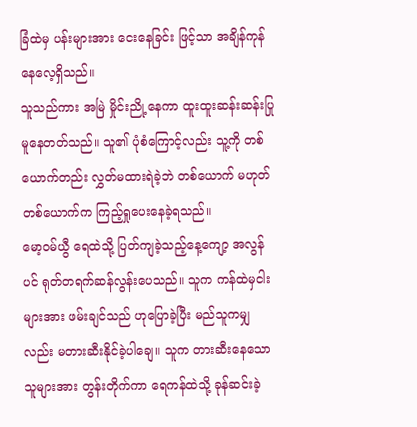ခြံထဲမှ ပန်းများအား ငေးနေခြင်း ဖြင့်သာ အချိန်ကုန်နေလေ့ရှိသည်။
သူသည်ကား အမြဲ မှိုင်းညို့နေကာ ထူးထူးဆန်းဆန်းပြုမူနေတတ်သည်။ သူ၏ ပုံစံကြောင့်လည်း သူ့ကို တစ်ယောက်တည်း လွှတ်မထားရဲခဲ့ဘဲ တစ်ယောက် မဟုတ်တစ်ယောက်က ကြည့်ရှုပေးနေခဲ့ရသည်။
မော့၀မ်ယွီ ရေထဲသို့ ပြတ်ကျခဲ့သည့်နေ့ကျော့ အလွန်ပင် ရုတ်တရက်ဆန်လွန်းပေသည်။ သူက ကန်ထဲမှငါးများအား ဖမ်းချင်သည် ဟုပြောခဲ့ပြီး မည်သူကမျှလည်း မတားဆီးနိုင်ခဲ့ပါချေ။ သူက တားဆီးနေသောသူများအား တွန်းတိုက်ကာ ရေကန်ထဲသို့ ခုန်ဆင်းခဲ့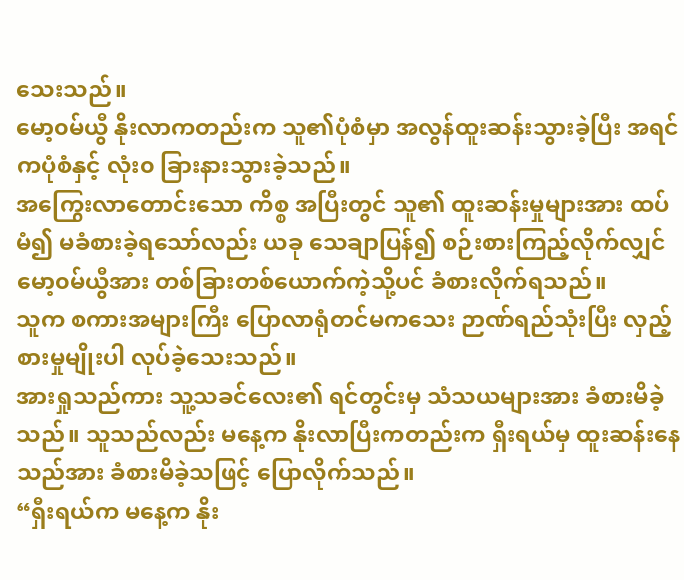သေးသည်။
မော့၀မ်ယွီ နိုးလာကတည်းက သူ၏ပုံစံမှာ အလွန်ထူးဆန်းသွားခဲ့ပြီး အရင်ကပုံစံနှင့် လုံး၀ ခြားနားသွားခဲ့သည်။
အကြွေးလာတောင်းသော ကိစ္စ အပြီးတွင် သူ၏ ထူးဆန်းမှုများအား ထပ်မံ၍ မခံစားခဲ့ရသော်လည်း ယခု သေချာပြန်၍ စဉ်းစားကြည့်လိုက်လျှင် မော့၀မ်ယွီအား တစ်ခြားတစ်ယောက်ကဲ့သို့ပင် ခံစားလိုက်ရသည်။
သူက စကားအများကြီး ပြောလာရုံတင်မကသေး ဉာဏ်ရည်သုံးပြီး လှည့်စားမှုမျိုးပါ လုပ်ခဲ့သေးသည်။
အားရှုသည်ကား သူ့သခင်လေး၏ ရင်တွင်းမှ သံသယများအား ခံစားမိခဲ့သည်။ သူသည်လည်း မနေ့က နိုးလာပြီးကတည်းက ရှီးရယ်မှ ထူးဆန်းနေသည်အား ခံစားမိခဲ့သဖြင့် ပြောလိုက်သည်။
“ရှီးရယ်က မနေ့က နိုး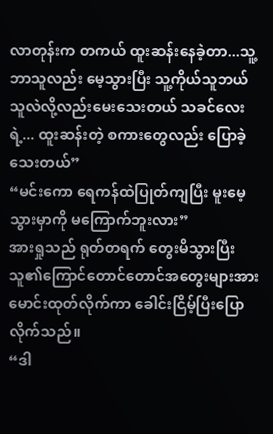လာတုန်းက တကယ် ထူးဆန်းနေခဲ့တာ...သူ့ဘာသူလည်း မေ့သွားပြီး သူ့ကိုယ်သူဘယ်သူလဲလို့လည်းမေးသေးတယ် သခင်လေးရဲ့... ထူးဆန်းတဲ့ စကားတွေလည်း ပြောခဲ့သေးတယ်”
“မင်းကော ရေကန်ထဲပြုတ်ကျပြီး မူးမေ့သွားမှာကို မကြောက်ဘူးလား”
အားရှုသည် ရုတ်တရက် တွေးမိသွားပြီး သူ၏ကြောင်တောင်တောင်အတွေးများအား မောင်းထုတ်လိုက်ကာ ခေါင်းငြိမ့်ပြီးပြောလိုက်သည်။
“ဒါ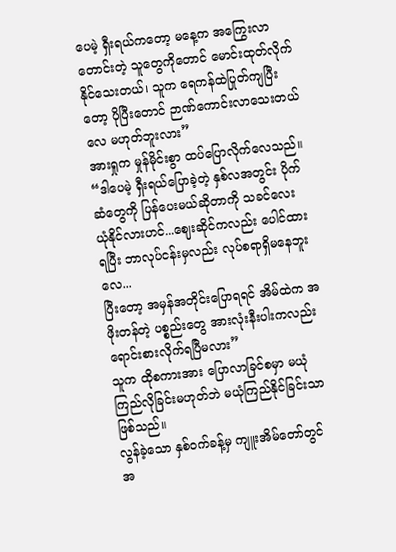ပေမဲ့ ရှီးရယ်ကတော့ မနေ့က အကြွေးလာတောင်းတဲ့ သူတွေကိုတောင် မောင်းထုတ်လိုက်နိုင်သေးတယ်၊ သူက ရေကန်ထဲပြုတ်ကျပြီးတော့ ပိုပြီးတောင် ဉာဏ်ကောင်းလာသေးတယ်လေ မဟုတ်ဘူးလား”
အားရှုက မှုန်မိုင်းစွာ ထပ်ပြောလိုက်လေသည်။
“ဒါပေမဲ့ ရှီးရယ်ပြောခဲ့တဲ့ နှစ်လအတွင်း ပိုက်ဆံတွေကို ပြန်ပေးမယ်ဆိုတာကို သခင်လေး ယုံနိုင်လားဟင်...ဈေးဆိုင်ကလည်း ပေါင်ထားရပြီး ဘာလုပ်ငန်းမှလည်း လုပ်စရာရှိမနေဘူးလေ...
ပြီးတော့ အမှန်အတိုင်းပြောရရင် အိမ်ထဲက အဖိုးတန်တဲ့ ပစ္စည်းတွေ အားလုံးနီးပါးကလည်း ရောင်းစားလိုက်ရပြီမလား”
သူက ထိုစကားအား ပြောလာခြင်စမှာ မယုံကြည်လိုခြင်းမဟုတ်ဘဲ မယုံကြည်နိုင်ခြင်းသာဖြစ်သည်။
လွန်ခဲ့သော နှစ်၀က်ခန့်မှ ကျူးအိမ်တော်တွင် အ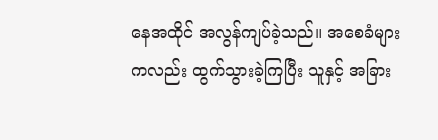နေအထိုင် အလွန်ကျပ်ခဲ့သည်။ အစေခံများကလည်း ထွက်သွားခဲ့ကြပြီး သူနှင့် အခြား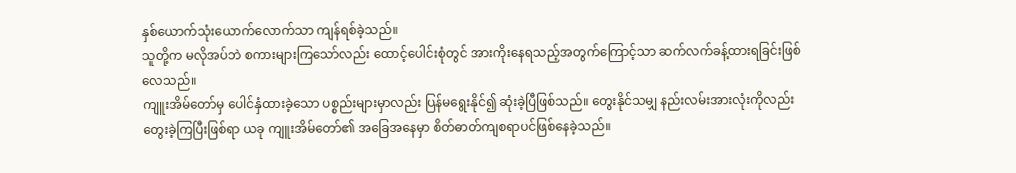နှစ်ယောက်သုံးယောက်လောက်သာ ကျန်ရစ်ခဲ့သည်။
သူတို့က မလိုအပ်ဘဲ စကားများကြသော်လည်း ထောင့်ပေါင်းစုံတွင် အားကိုးနေရသည့်အတွက်ကြောင့်သာ ဆက်လက်ခန့်ထားရခြင်းဖြစ်လေသည်။
ကျူးအိမ်တော်မှ ပေါင်နှံထားခဲ့သော ပစ္စည်းများမှာလည်း ပြန်မရွေးနိုင်၍ ဆုံးခဲ့ပြီဖြစ်သည်။ တွေးနိုင်သမျှ နည်းလမ်းအားလုံးကိုလည်း တွေးခဲ့ကြပြီးဖြစ်ရာ ယခု ကျူးအိမ်တော်၏ အခြေအနေမှာ စိတ်ဓာတ်ကျစရာပင်ဖြစ်နေခဲ့သည်။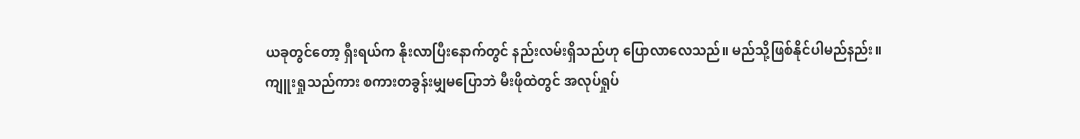ယခုတွင်တော့ ရှီးရယ်က နိုးလာပြီးနောက်တွင် နည်းလမ်းရှိသည်ဟု ပြောလာလေသည်။ မည်သို့ဖြစ်နိုင်ပါမည်နည်း။
ကျူးရှုသည်ကား စကားတခွန်းမျှမပြောဘဲ မီးဖိုထဲတွင် အလုပ်ရှုပ်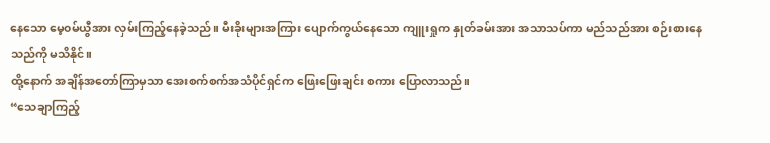နေသော မေ့၀မ်ယွီအား လှမ်းကြည့်နေခဲ့သည်။ မီးခိုးများအကြား ပျောက်ကွယ်နေသော ကျူးရှုက နှုတ်ခမ်းအား အသာသပ်ကာ မည်သည်အား စဉ်းစားနေသည်ကို မသိနိုင်။
ထို့နောက် အချိန်အတော်ကြာမှသာ အေးစက်စက်အသံပိုင်ရှင်က ဖြေးဖြေးချင်း စကား ပြောလာသည်။
“သေချာကြည့်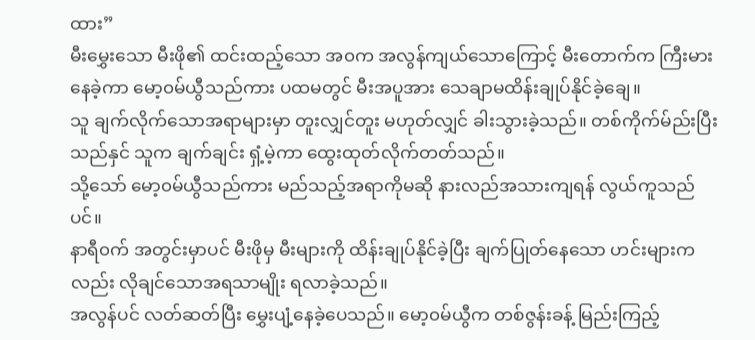ထား”
မီးမွှေးသော မီးဖို၏ ထင်းထည့်သော အ၀က အလွန်ကျယ်သောကြောင့် မီးတောက်က ကြီးမားနေခဲ့ကာ မော့၀မ်ယွီသည်ကား ပထမတွင် မီးအပူအား သေချာမထိန်းချုပ်နိုင်ခဲ့ချေ။
သူ ချက်လိုက်သောအရာများမှာ တူးလျှင်တူး မဟုတ်လျှင် ခါးသွားခဲ့သည်။ တစ်ကိုက်မ်ည်းပြီးသည်နှင် သူက ချက်ချင်း ရှံ့မဲ့ကာ ထွေးထုတ်လိုက်တတ်သည်။
သို့သော် မော့၀မ်ယွီသည်ကား မည်သည့်အရာကိုမဆို နားလည်အသားကျရန် လွယ်ကူသည်ပင်။
နာရီ၀က် အတွင်းမှာပင် မီးဖိုမှ မီးများကို ထိန်းချုပ်နိုင်ခဲ့ပြီး ချက်ပြုတ်နေသော ဟင်းများကလည်း လိုချင်သောအရသာမျိုး ရလာခဲ့သည်။
အလွန်ပင် လတ်ဆတ်ပြီး မွှေးပျံ့နေခဲ့ပေသည်။ မော့၀မ်ယွီက တစ်ဇွန်းခန့် မြည်းကြည့်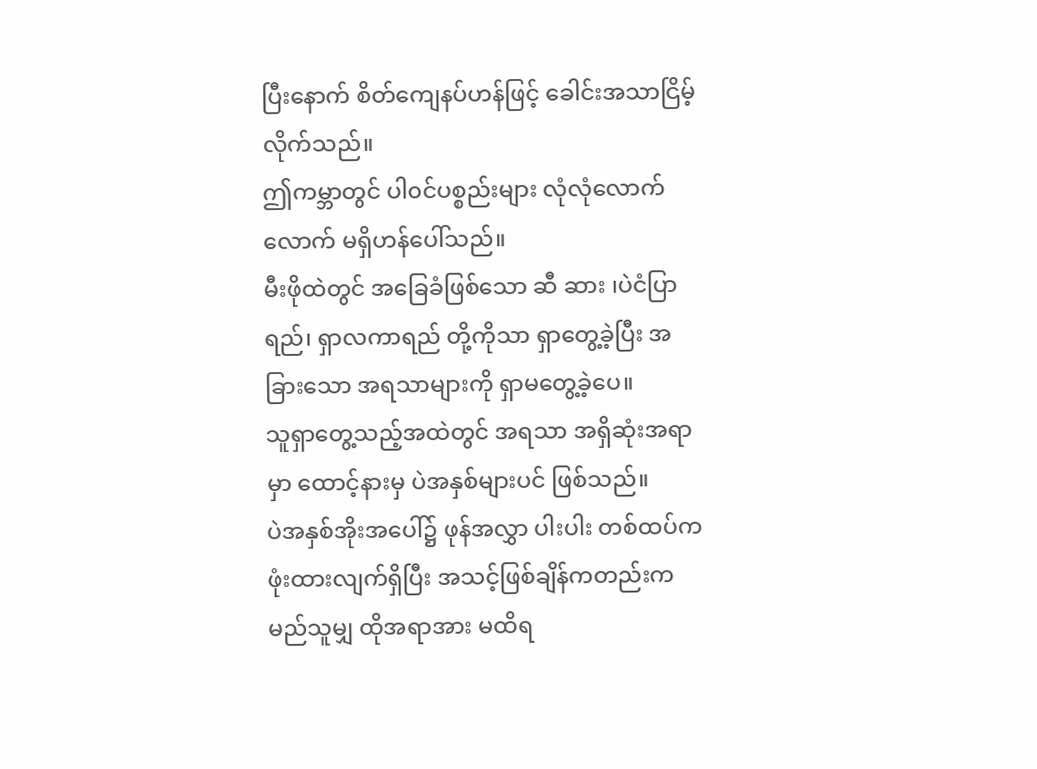ပြီးနောက် စိတ်ကျေနပ်ဟန်ဖြင့် ခေါင်းအသာငြိမ့်လိုက်သည်။
ဤကမ္ဘာတွင် ပါ၀င်ပစ္စည်းများ လုံလုံလောက်လောက် မရှိဟန်ပေါ်သည်။
မီးဖိုထဲတွင် အခြေခံဖြစ်သော ဆီ ဆား ၊ပဲငံပြာရည်၊ ရှာလကာရည် တို့ကိုသာ ရှာတွေ့ခဲ့ပြီး အခြားသော အရသာများကို ရှာမတွေ့ခဲ့ပေ။
သူရှာတွေ့သည့်အထဲတွင် အရသာ အရှိဆုံးအရာမှာ ထောင့်နားမှ ပဲအနှစ်များပင် ဖြစ်သည်။
ပဲအနှစ်အိုးအပေါ်၌ ဖုန်အလွှာ ပါးပါး တစ်ထပ်က ဖုံးထားလျက်ရှိပြီး အသင့်ဖြစ်ချိန်ကတည်းက မည်သူမျှ ထိုအရာအား မထိရ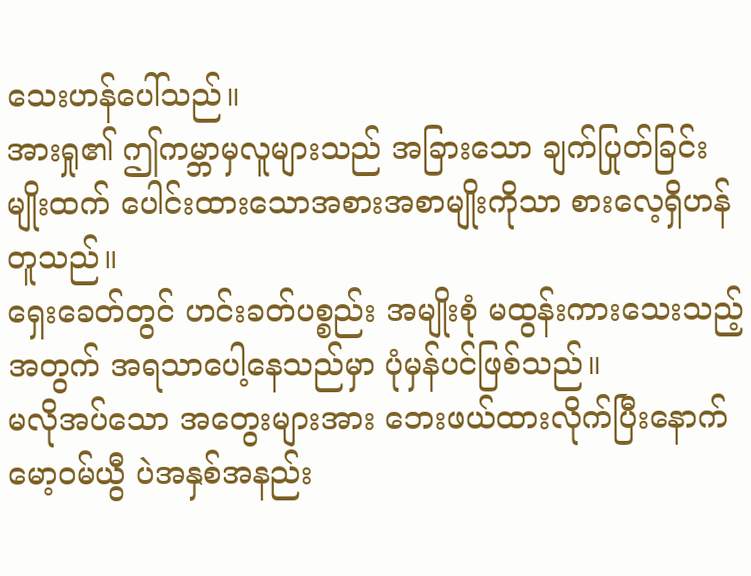သေးဟန်ပေါ်သည်။
အားရှု၏ ဤကမ္ဘာမှလူများသည် အခြားသော ချက်ပြုတ်ခြင်းမျိုးထက် ပေါင်းထားသောအစားအစာမျိုးကိုသာ စားလေ့ရှိဟန်တူသည်။
ရှေးခေတ်တွင် ဟင်းခတ်ပစ္စည်း အမျိုးစုံ မထွန်းကားသေးသည့်အတွက် အရသာပေါ့နေသည်မှာ ပုံမှန်ပင်ဖြစ်သည်။
မလိုအပ်သော အတွေးများအား ဘေးဖယ်ထားလိုက်ပြီးနောက် မော့၀မ်ယွီ ပဲအနှစ်အနည်း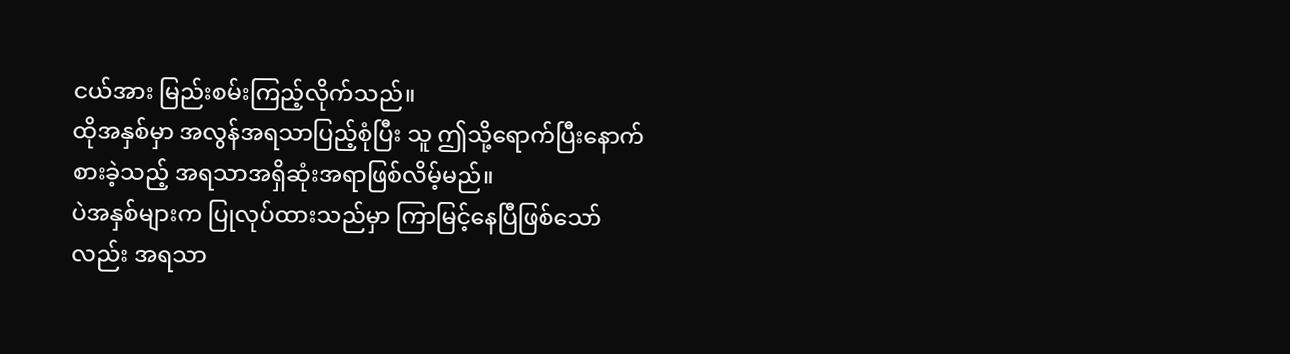ငယ်အား မြည်းစမ်းကြည့်လိုက်သည်။
ထိုအနှစ်မှာ အလွန်အရသာပြည့်စုံပြီး သူ ဤသို့ရောက်ပြီးနောက် စားခဲ့သည့် အရသာအရှိဆုံးအရာဖြစ်လိမ့်မည်။
ပဲအနှစ်များက ပြုလုပ်ထားသည်မှာ ကြာမြင့်နေပြီဖြစ်သော်လည်း အရသာ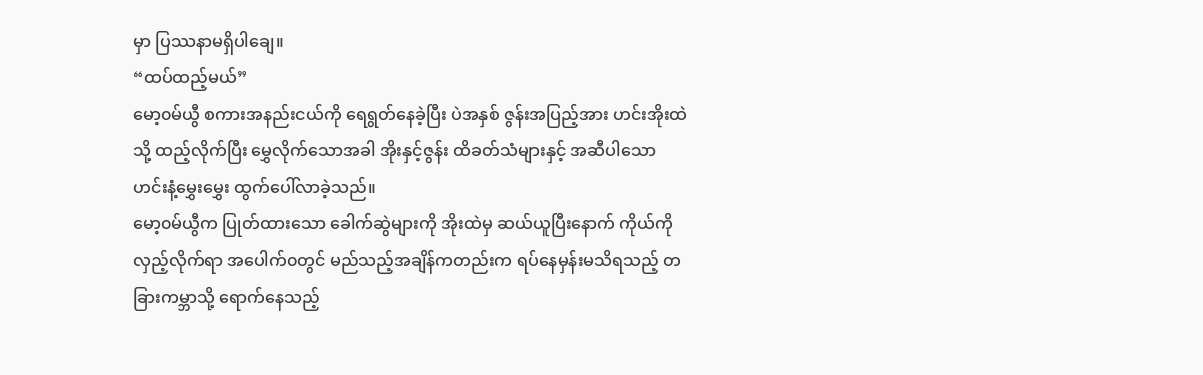မှာ ပြဿနာမရှိပါချေ။
“ထပ်ထည့်မယ်”
မော့၀မ်ယွီ စကားအနည်းငယ်ကို ရေရွတ်နေခဲ့ပြီး ပဲအနှစ် ဇွန်းအပြည့်အား ဟင်းအိုးထဲသို့ ထည့်လိုက်ပြီး မွှေလိုက်သောအခါ အိုးနှင့်ဇွန်း ထိခတ်သံများနှင့် အဆီပါသော ဟင်းနံ့မွှေးမွှေး ထွက်ပေါ်လာခဲ့သည်။
မော့၀မ်ယွီက ပြုတ်ထားသော ခေါက်ဆွဲများကို အိုးထဲမှ ဆယ်ယူပြီးနောက် ကိုယ်ကိုလှည့်လိုက်ရာ အပေါက်၀တွင် မည်သည့်အချိန်ကတည်းက ရပ်နေမှန်းမသိရသည့် တခြားကမ္ဘာသို့ ရောက်နေသည့်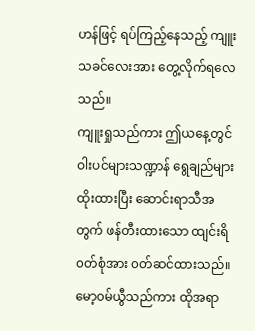ဟန်ဖြင့် ရပ်ကြည့်နေသည့် ကျူးသခင်လေးအား တွေ့လိုက်ရလေသည်။
ကျူးရှုသည်ကား ဤယနေ့တွင် ဝါးပင်များသဏ္ဍာန် ရွေချည်များထိုးထားပြီး ဆောင်းရာသီအတွက် ဖန်တီးထားသော ထျင်းရိ ၀တ်စုံအား ၀တ်ဆင်ထားသည်။
မော့၀မ်ယွီသည်ကား ထိုအရာ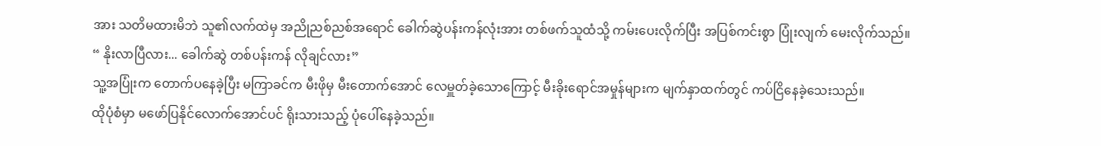အား သတိမထားမိဘဲ သူ၏လက်ထဲမှ အညိုညစ်ညစ်အရောင် ခေါက်ဆွဲပန်းကန်လုံးအား တစ်ဖက်သူထံသို့ ကမ်းပေးလိုက်ပြီး အပြစ်ကင်းစွာ ပြုံးလျက် မေးလိုက်သည်။
“ နိုးလာပြီလား... ခေါက်ဆွဲ တစ်ပန်းကန် လိုချင်လား”
သူ့အပြုံးက တောက်ပနေခဲ့ပြီး မကြာခင်က မီးဖိုမှ မီးတောက်အောင် လေမှူတ်ခဲ့သောကြောင့် မီးခိုးရောင်အမှုန်များက မျက်နှာထက်တွင် ကပ်ငြိနေခဲ့သေးသည်။
ထိုပုံစံမှာ မဖော်ပြနိုင်လောက်အောင်ပင် ရိုးသားသည့် ပုံပေါ်နေခဲ့သည်။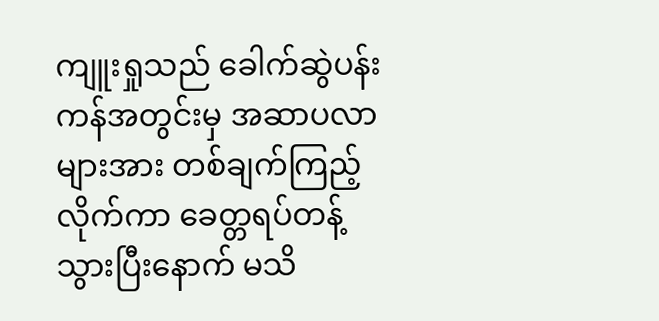ကျူးရှုသည် ခေါက်ဆွဲပန်းကန်အတွင်းမှ အဆာပလာများအား တစ်ချက်ကြည့်လိုက်ကာ ခေတ္တရပ်တန့်သွားပြီးနောက် မသိ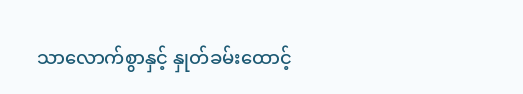သာလောက်စွာနှင့် နှုတ်ခမ်းထောင့်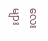လေးများ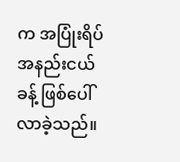က အပြုံးရိပ်အနည်းငယ်ခန့် ဖြစ်ပေါ်လာခဲ့သည်။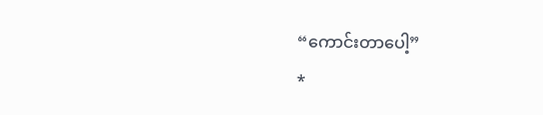“ကောင်းတာပေါ့”
*